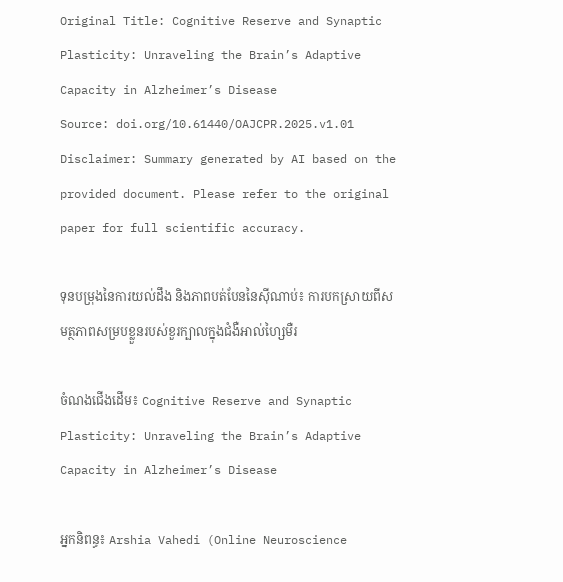Original Title: Cognitive Reserve and Synaptic Plasticity: Unraveling the Brain’s Adaptive Capacity in Alzheimer’s Disease
Source: doi.org/10.61440/OAJCPR.2025.v1.01
Disclaimer: Summary generated by AI based on the provided document. Please refer to the original paper for full scientific accuracy.

ទុនបម្រុងនៃការយល់ដឹង និងភាពបត់បែននៃស៊ីណាប់៖ ការបកស្រាយពីសមត្ថភាពសម្របខ្លួនរបស់ខួរក្បាលក្នុងជំងឺអាល់ហ្សៃមឺរ

ចំណងជើងដើម៖ Cognitive Reserve and Synaptic Plasticity: Unraveling the Brain’s Adaptive Capacity in Alzheimer’s Disease

អ្នកនិពន្ធ៖ Arshia Vahedi (Online Neuroscience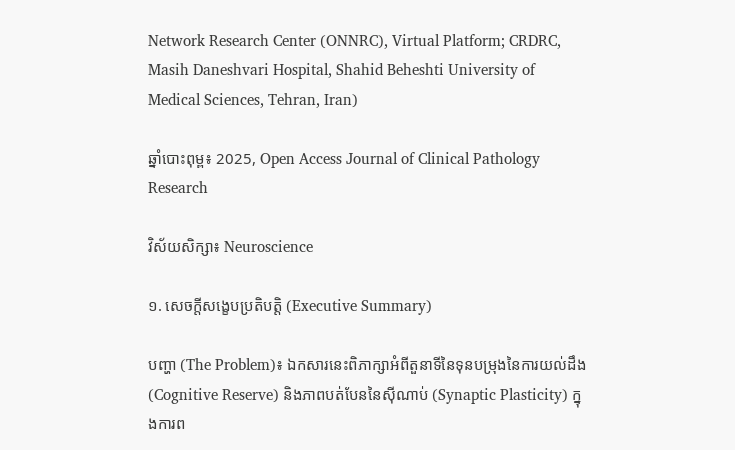Network Research Center (ONNRC), Virtual Platform; CRDRC, Masih Daneshvari Hospital, Shahid Beheshti University of Medical Sciences, Tehran, Iran)

ឆ្នាំបោះពុម្ព៖ 2025, Open Access Journal of Clinical Pathology Research

វិស័យសិក្សា៖ Neuroscience

១. សេចក្តីសង្ខេបប្រតិបត្តិ (Executive Summary)

បញ្ហា (The Problem)៖ ឯកសារនេះពិភាក្សាអំពីតួនាទីនៃទុនបម្រុងនៃការយល់ដឹង (Cognitive Reserve) និងភាពបត់បែននៃស៊ីណាប់ (Synaptic Plasticity) ក្នុងការព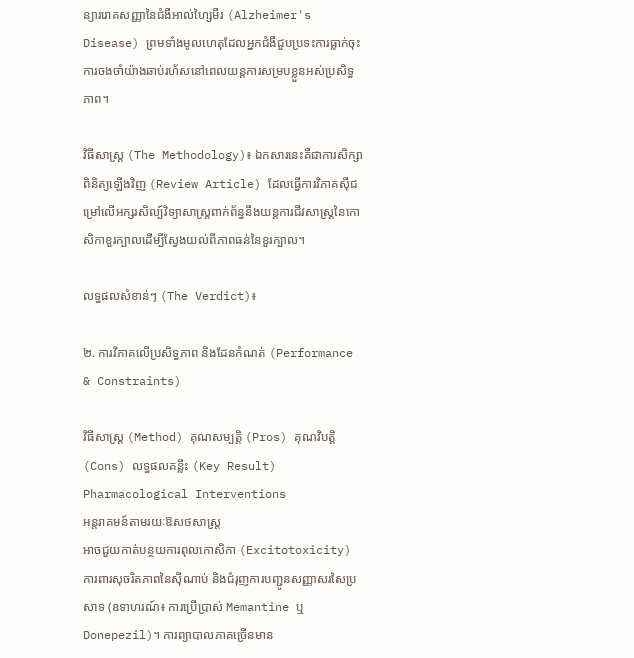ន្យាររោគសញ្ញានៃជំងឺអាល់ហ្សៃមឺរ (Alzheimer's Disease) ព្រមទាំងមូលហេតុដែលអ្នកជំងឺជួបប្រទះការធ្លាក់ចុះការចងចាំយ៉ាងឆាប់រហ័សនៅពេលយន្តការសម្របខ្លួនអស់ប្រសិទ្ធភាព។

វិធីសាស្ត្រ (The Methodology)៖ ឯកសារនេះគឺជាការសិក្សាពិនិត្យឡើងវិញ (Review Article) ដែលធ្វើការវិភាគស៊ីជម្រៅលើអក្សរសិល្ប៍វិទ្យាសាស្ត្រពាក់ព័ន្ធនឹងយន្តការជីវសាស្ត្រនៃកោសិកាខួរក្បាលដើម្បីស្វែងយល់ពីភាពធន់នៃខួរក្បាល។

លទ្ធផលសំខាន់ៗ (The Verdict)៖

២. ការវិភាគលើប្រសិទ្ធភាព និងដែនកំណត់ (Performance & Constraints)

វិធីសាស្ត្រ (Method) គុណសម្បត្តិ (Pros) គុណវិបត្តិ (Cons) លទ្ធផលគន្លឹះ (Key Result)
Pharmacological Interventions
អន្តរាគមន៍តាមរយៈឱសថសាស្ត្រ
អាចជួយកាត់បន្ថយការពុលកោសិកា (Excitotoxicity) ការពារសុចរិតភាពនៃស៊ីណាប់ និងជំរុញការបញ្ជូនសញ្ញាសរសៃប្រសាទ (ឧទាហរណ៍៖ ការប្រើប្រាស់ Memantine ឬ Donepezil)។ ការព្យាបាលភាគច្រើនមាន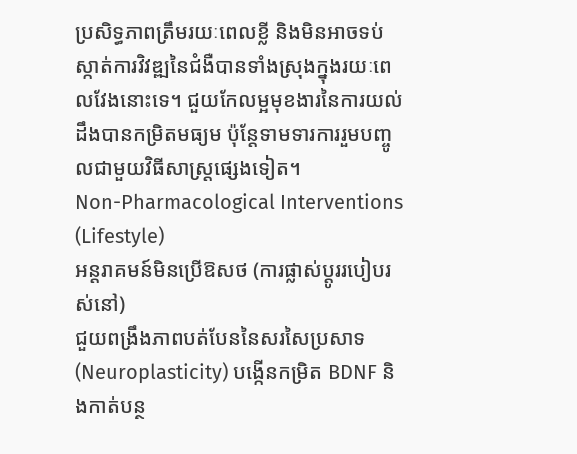ប្រសិទ្ធភាពត្រឹមរយៈពេលខ្លី និងមិនអាចទប់ស្កាត់ការវិវឌ្ឍនៃជំងឺបានទាំងស្រុងក្នុងរយៈពេលវែងនោះទេ។ ជួយកែលម្អមុខងារនៃការយល់ដឹងបានកម្រិតមធ្យម ប៉ុន្តែទាមទារការរួមបញ្ចូលជាមួយវិធីសាស្ត្រផ្សេងទៀត។
Non-Pharmacological Interventions (Lifestyle)
អន្តរាគមន៍មិនប្រើឱសថ (ការផ្លាស់ប្តូររបៀបរស់នៅ)
ជួយពង្រឹងភាពបត់បែននៃសរសៃប្រសាទ (Neuroplasticity) បង្កើនកម្រិត BDNF និងកាត់បន្ថ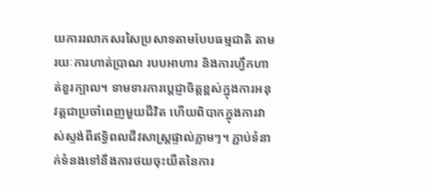យការរលាកសរសៃប្រសាទតាមបែបធម្មជាតិ តាមរយៈការហាត់ប្រាណ របបអាហារ និងការហ្វឹកហាត់ខួរក្បាល។ ទាមទារការប្តេជ្ញាចិត្តខ្ពស់ក្នុងការអនុវត្តជាប្រចាំពេញមួយជីវិត ហើយពិបាកក្នុងការវាស់ស្ទង់ពីឥទ្ធិពលជីវសាស្ត្រផ្ទាល់ភ្លាមៗ។ ភ្ជាប់ទំនាក់ទំនងទៅនឹងការថយចុះយឺតនៃការ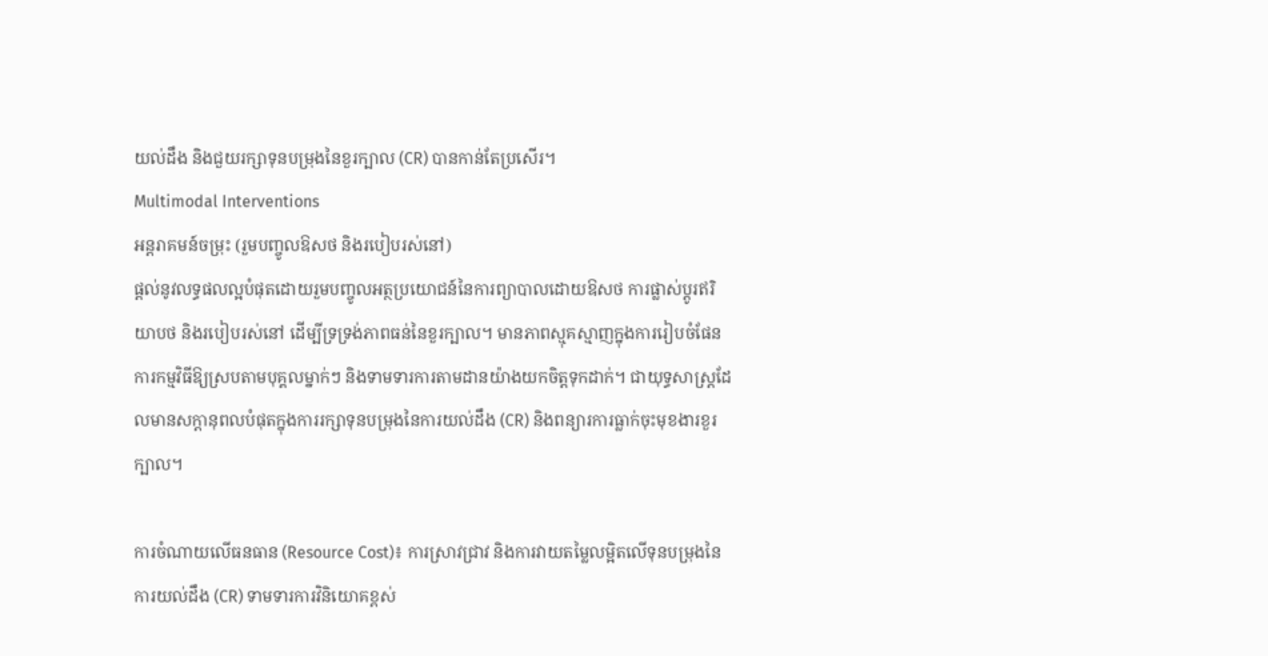យល់ដឹង និងជួយរក្សាទុនបម្រុងនៃខួរក្បាល (CR) បានកាន់តែប្រសើរ។
Multimodal Interventions
អន្តរាគមន៍ចម្រុះ (រួមបញ្ចូលឱសថ និងរបៀបរស់នៅ)
ផ្តល់នូវលទ្ធផលល្អបំផុតដោយរួមបញ្ចូលអត្ថប្រយោជន៍នៃការព្យាបាលដោយឱសថ ការផ្លាស់ប្តូរឥរិយាបថ និងរបៀបរស់នៅ ដើម្បីទ្រទ្រង់ភាពធន់នៃខួរក្បាល។ មានភាពស្មុគស្មាញក្នុងការរៀបចំផែនការកម្មវិធីឱ្យស្របតាមបុគ្គលម្នាក់ៗ និងទាមទារការតាមដានយ៉ាងយកចិត្តទុកដាក់។ ជាយុទ្ធសាស្ត្រដែលមានសក្តានុពលបំផុតក្នុងការរក្សាទុនបម្រុងនៃការយល់ដឹង (CR) និងពន្យារការធ្លាក់ចុះមុខងារខួរក្បាល។

ការចំណាយលើធនធាន (Resource Cost)៖ ការស្រាវជ្រាវ និងការវាយតម្លៃលម្អិតលើទុនបម្រុងនៃការយល់ដឹង (CR) ទាមទារការវិនិយោគខ្ពស់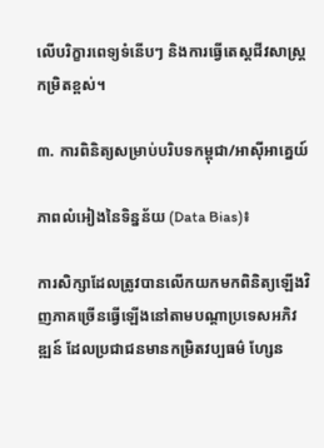លើបរិក្ខារពេទ្យទំនើបៗ និងការធ្វើតេស្តជីវសាស្ត្រកម្រិតខ្ពស់។

៣. ការពិនិត្យសម្រាប់បរិបទកម្ពុជា/អាស៊ីអាគ្នេយ៍

ភាពលំអៀងនៃទិន្នន័យ (Data Bias)៖

ការសិក្សាដែលត្រូវបានលើកយកមកពិនិត្យឡើងវិញភាគច្រើនធ្វើឡើងនៅតាមបណ្តាប្រទេសអភិវឌ្ឍន៍ ដែលប្រជាជនមានកម្រិតវប្បធម៌ ហ្សែន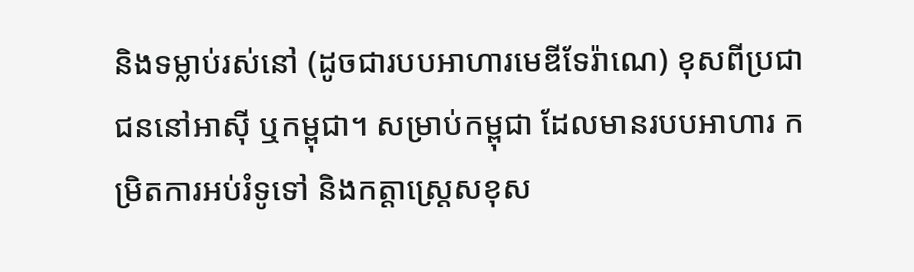និងទម្លាប់រស់នៅ (ដូចជារបបអាហារមេឌីទែរ៉ាណេ) ខុសពីប្រជាជននៅអាស៊ី ឬកម្ពុជា។ សម្រាប់កម្ពុជា ដែលមានរបបអាហារ កម្រិតការអប់រំទូទៅ និងកត្តាស្ត្រេសខុស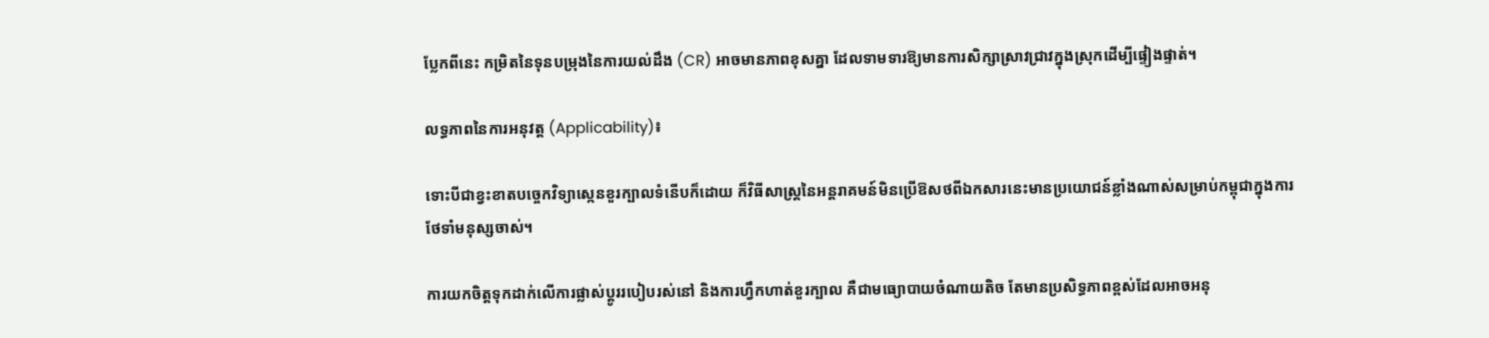ប្លែកពីនេះ កម្រិតនៃទុនបម្រុងនៃការយល់ដឹង (CR) អាចមានភាពខុសគ្នា ដែលទាមទារឱ្យមានការសិក្សាស្រាវជ្រាវក្នុងស្រុកដើម្បីផ្ទៀងផ្ទាត់។

លទ្ធភាពនៃការអនុវត្ត (Applicability)៖

ទោះបីជាខ្វះខាតបច្ចេកវិទ្យាស្កេនខួរក្បាលទំនើបក៏ដោយ ក៏វិធីសាស្ត្រនៃអន្តរាគមន៍មិនប្រើឱសថពីឯកសារនេះមានប្រយោជន៍ខ្លាំងណាស់សម្រាប់កម្ពុជាក្នុងការថែទាំមនុស្សចាស់។

ការយកចិត្តទុកដាក់លើការផ្លាស់ប្តូររបៀបរស់នៅ និងការហ្វឹកហាត់ខួរក្បាល គឺជាមធ្យោបាយចំណាយតិច តែមានប្រសិទ្ធភាពខ្ពស់ដែលអាចអនុ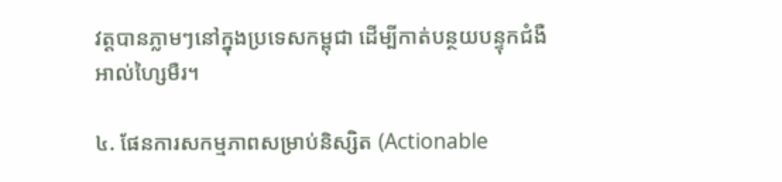វត្តបានភ្លាមៗនៅក្នុងប្រទេសកម្ពុជា ដើម្បីកាត់បន្ថយបន្ទុកជំងឺអាល់ហ្សៃមឺរ។

៤. ផែនការសកម្មភាពសម្រាប់និស្សិត (Actionable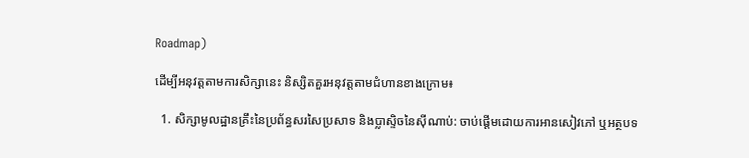Roadmap)

ដើម្បីអនុវត្តតាមការសិក្សានេះ និស្សិតគួរអនុវត្តតាមជំហានខាងក្រោម៖

  1. សិក្សាមូលដ្ឋានគ្រឹះនៃប្រព័ន្ធសរសៃប្រសាទ និងប្លាស្ទិចនៃស៊ីណាប់: ចាប់ផ្តើមដោយការអានសៀវភៅ ឬអត្ថបទ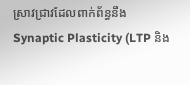ស្រាវជ្រាវដែលពាក់ព័ន្ធនឹង Synaptic Plasticity (LTP និង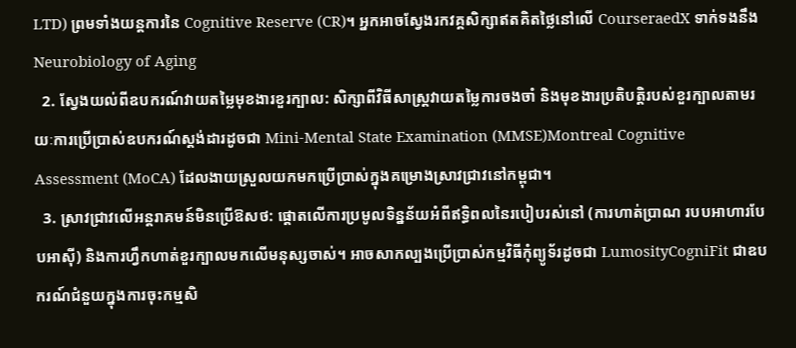LTD) ព្រមទាំងយន្តការនៃ Cognitive Reserve (CR)។ អ្នកអាចស្វែងរកវគ្គសិក្សាឥតគិតថ្លៃនៅលើ CourseraedX ទាក់ទងនឹង Neurobiology of Aging
  2. ស្វែងយល់ពីឧបករណ៍វាយតម្លៃមុខងារខួរក្បាល: សិក្សាពីវិធីសាស្ត្រវាយតម្លៃការចងចាំ និងមុខងារប្រតិបត្តិរបស់ខួរក្បាលតាមរយៈការប្រើប្រាស់ឧបករណ៍ស្តង់ដារដូចជា Mini-Mental State Examination (MMSE)Montreal Cognitive Assessment (MoCA) ដែលងាយស្រួលយកមកប្រើប្រាស់ក្នុងគម្រោងស្រាវជ្រាវនៅកម្ពុជា។
  3. ស្រាវជ្រាវលើអន្តរាគមន៍មិនប្រើឱសថ: ផ្តោតលើការប្រមូលទិន្នន័យអំពីឥទ្ធិពលនៃរបៀបរស់នៅ (ការហាត់ប្រាណ របបអាហារបែបអាស៊ី) និងការហ្វឹកហាត់ខួរក្បាលមកលើមនុស្សចាស់។ អាចសាកល្បងប្រើប្រាស់កម្មវិធីកុំព្យូទ័រដូចជា LumosityCogniFit ជាឧបករណ៍ជំនួយក្នុងការចុះកម្មសិ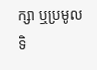ក្សា ឬប្រមូលទិ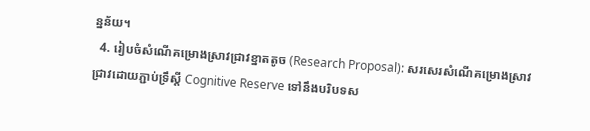ន្នន័យ។
  4. រៀបចំសំណើគម្រោងស្រាវជ្រាវខ្នាតតូច (Research Proposal): សរសេរសំណើគម្រោងស្រាវជ្រាវដោយភ្ជាប់ទ្រឹស្តី Cognitive Reserve ទៅនឹងបរិបទស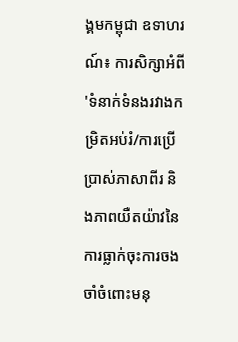ង្គមកម្ពុជា ឧទាហរណ៍៖ ការសិក្សាអំពី 'ទំនាក់ទំនងរវាងកម្រិតអប់រំ/ការប្រើប្រាស់ភាសាពីរ និងភាពយឺតយ៉ាវនៃការធ្លាក់ចុះការចងចាំចំពោះមនុ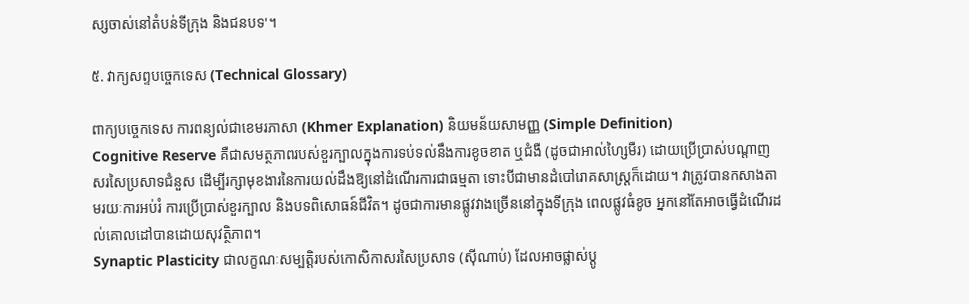ស្សចាស់នៅតំបន់ទីក្រុង និងជនបទ'។

៥. វាក្យសព្ទបច្ចេកទេស (Technical Glossary)

ពាក្យបច្ចេកទេស ការពន្យល់ជាខេមរភាសា (Khmer Explanation) និយមន័យសាមញ្ញ (Simple Definition)
Cognitive Reserve គឺជាសមត្ថភាពរបស់ខួរក្បាលក្នុងការទប់ទល់នឹងការខូចខាត ឬជំងឺ (ដូចជាអាល់ហ្សៃមឺរ) ដោយប្រើប្រាស់បណ្តាញសរសៃប្រសាទជំនួស ដើម្បីរក្សាមុខងារនៃការយល់ដឹងឱ្យនៅដំណើរការជាធម្មតា ទោះបីជាមានដំបៅរោគសាស្ត្រក៏ដោយ។ វាត្រូវបានកសាងតាមរយៈការអប់រំ ការប្រើប្រាស់ខួរក្បាល និងបទពិសោធន៍ជីវិត។ ដូចជាការមានផ្លូវវាងច្រើននៅក្នុងទីក្រុង ពេលផ្លូវធំខូច អ្នកនៅតែអាចធ្វើដំណើរដល់គោលដៅបានដោយសុវត្ថិភាព។
Synaptic Plasticity ជាលក្ខណៈសម្បត្តិរបស់កោសិកាសរសៃប្រសាទ (ស៊ីណាប់) ដែលអាចផ្លាស់ប្តូ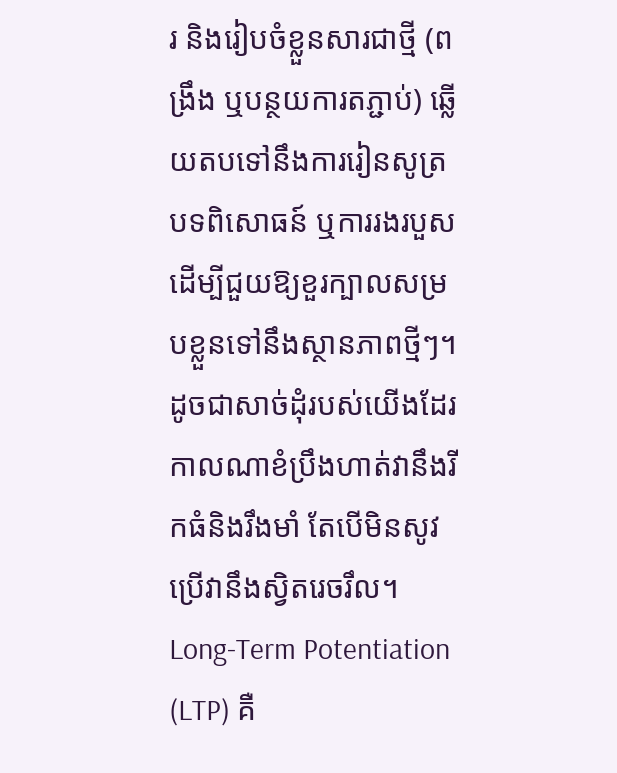រ និងរៀបចំខ្លួនសារជាថ្មី (ពង្រឹង ឬបន្ថយការតភ្ជាប់) ឆ្លើយតបទៅនឹងការរៀនសូត្រ បទពិសោធន៍ ឬការរងរបួស ដើម្បីជួយឱ្យខួរក្បាលសម្របខ្លួនទៅនឹងស្ថានភាពថ្មីៗ។ ដូចជាសាច់ដុំរបស់យើងដែរ កាលណាខំប្រឹងហាត់វានឹងរីកធំនិងរឹងមាំ តែបើមិនសូវប្រើវានឹងស្វិតរេចរឹល។
Long-Term Potentiation (LTP) គឺ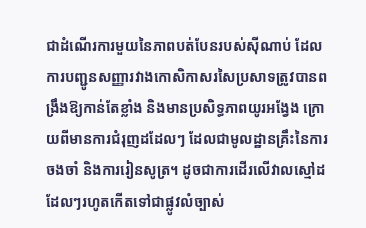ជាដំណើរការមួយនៃភាពបត់បែនរបស់ស៊ីណាប់ ដែលការបញ្ជូនសញ្ញារវាងកោសិកាសរសៃប្រសាទត្រូវបានពង្រឹងឱ្យកាន់តែខ្លាំង និងមានប្រសិទ្ធភាពយូរអង្វែង ក្រោយពីមានការជំរុញដដែលៗ ដែលជាមូលដ្ឋានគ្រឹះនៃការចងចាំ និងការរៀនសូត្រ។ ដូចជាការដើរលើវាលស្មៅដដែលៗរហូតកើតទៅជាផ្លូវលំច្បាស់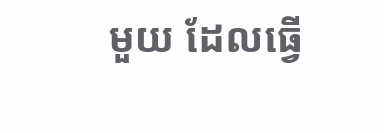មួយ ដែលធ្វើ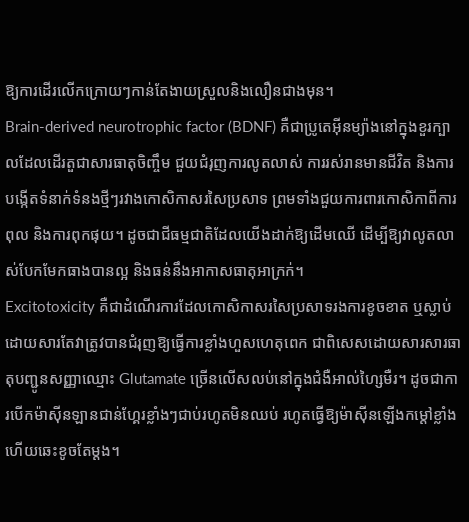ឱ្យការដើរលើកក្រោយៗកាន់តែងាយស្រួលនិងលឿនជាងមុន។
Brain-derived neurotrophic factor (BDNF) គឺជាប្រូតេអ៊ីនម្យ៉ាងនៅក្នុងខួរក្បាលដែលដើរតួជាសារធាតុចិញ្ចឹម ជួយជំរុញការលូតលាស់ ការរស់រានមានជីវិត និងការបង្កើតទំនាក់ទំនងថ្មីៗរវាងកោសិកាសរសៃប្រសាទ ព្រមទាំងជួយការពារកោសិកាពីការពុល និងការពុកផុយ។ ដូចជាជីធម្មជាតិដែលយើងដាក់ឱ្យដើមឈើ ដើម្បីឱ្យវាលូតលាស់បែកមែកធាងបានល្អ និងធន់នឹងអាកាសធាតុអាក្រក់។
Excitotoxicity គឺជាដំណើរការដែលកោសិកាសរសៃប្រសាទរងការខូចខាត ឬស្លាប់ ដោយសារតែវាត្រូវបានជំរុញឱ្យធ្វើការខ្លាំងហួសហេតុពេក ជាពិសេសដោយសារសារធាតុបញ្ជូនសញ្ញាឈ្មោះ Glutamate ច្រើនលើសលប់នៅក្នុងជំងឺអាល់ហ្សៃមឺរ។ ដូចជាការបើកម៉ាស៊ីនឡានជាន់ហ្គែរខ្លាំងៗជាប់រហូតមិនឈប់ រហូតធ្វើឱ្យម៉ាស៊ីនឡើងកម្តៅខ្លាំងហើយឆេះខូចតែម្តង។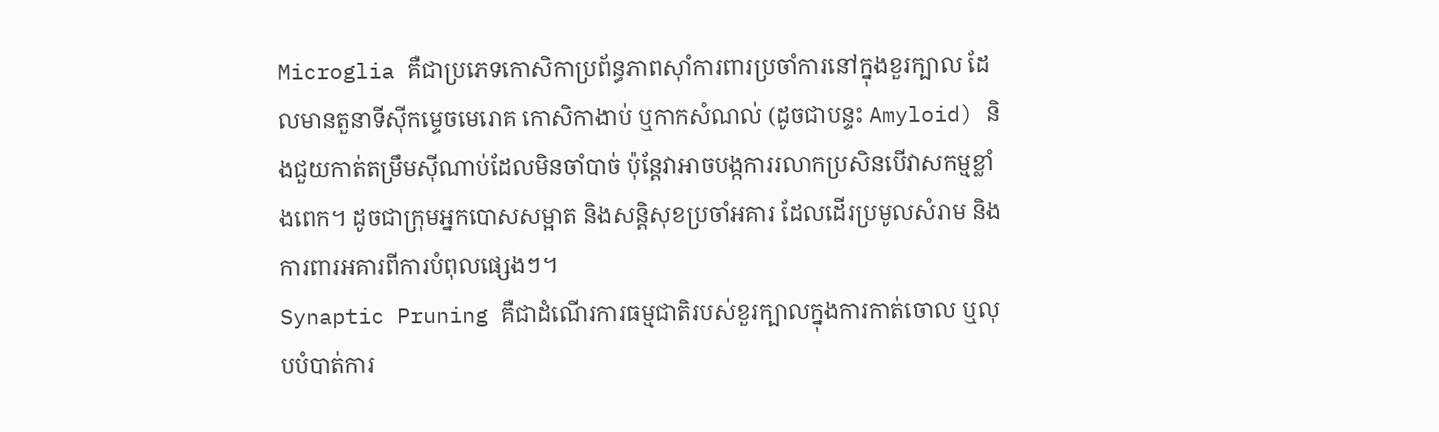Microglia គឺជាប្រភេទកោសិកាប្រព័ន្ធភាពស៊ាំការពារប្រចាំការនៅក្នុងខួរក្បាល ដែលមានតួនាទីស៊ីកម្ទេចមេរោគ កោសិកាងាប់ ឬកាកសំណល់ (ដូចជាបន្ទះ Amyloid) និងជួយកាត់តម្រឹមស៊ីណាប់ដែលមិនចាំបាច់ ប៉ុន្តែវាអាចបង្កការរលាកប្រសិនបើវាសកម្មខ្លាំងពេក។ ដូចជាក្រុមអ្នកបោសសម្អាត និងសន្តិសុខប្រចាំអគារ ដែលដើរប្រមូលសំរាម និងការពារអគារពីការបំពុលផ្សេងៗ។
Synaptic Pruning គឺជាដំណើរការធម្មជាតិរបស់ខួរក្បាលក្នុងការកាត់ចោល ឬលុបបំបាត់ការ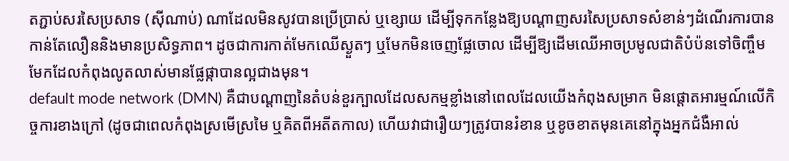តភ្ជាប់សរសៃប្រសាទ (ស៊ីណាប់) ណាដែលមិនសូវបានប្រើប្រាស់ ឬខ្សោយ ដើម្បីទុកកន្លែងឱ្យបណ្តាញសរសៃប្រសាទសំខាន់ៗដំណើរការបានកាន់តែលឿននិងមានប្រសិទ្ធភាព។ ដូចជាការកាត់មែកឈើស្ងួតៗ ឬមែកមិនចេញផ្លែចោល ដើម្បីឱ្យដើមឈើអាចប្រមូលជាតិបំប៉នទៅចិញ្ចឹមមែកដែលកំពុងលូតលាស់មានផ្លែផ្កាបានល្អជាងមុន។
default mode network (DMN) គឺជាបណ្តាញនៃតំបន់ខួរក្បាលដែលសកម្មខ្លាំងនៅពេលដែលយើងកំពុងសម្រាក មិនផ្តោតអារម្មណ៍លើកិច្ចការខាងក្រៅ (ដូចជាពេលកំពុងស្រមើស្រមៃ ឬគិតពីអតីតកាល) ហើយវាជារឿយៗត្រូវបានរំខាន ឬខូចខាតមុនគេនៅក្នុងអ្នកជំងឺអាល់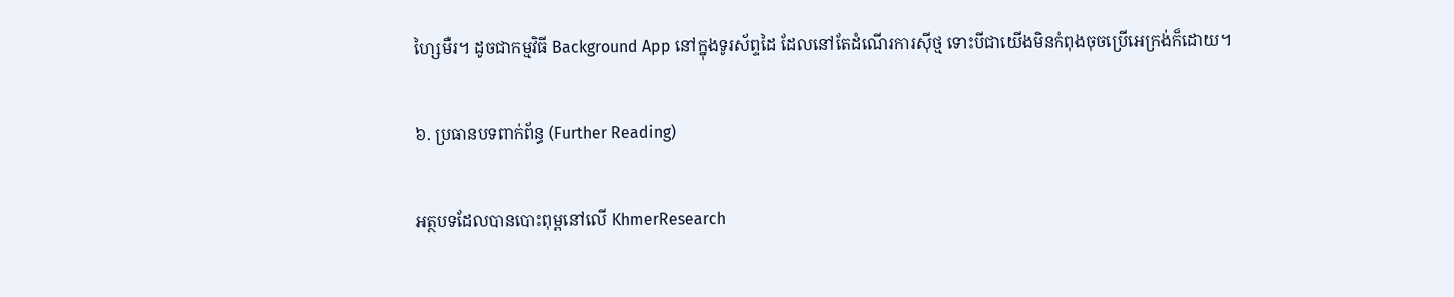ហ្សៃមឺរ។ ដូចជាកម្មវិធី Background App នៅក្នុងទូរស័ព្ទដៃ ដែលនៅតែដំណើរការស៊ីថ្ម ទោះបីជាយើងមិនកំពុងចុចប្រើអេក្រង់ក៏ដោយ។

៦. ប្រធានបទពាក់ព័ន្ធ (Further Reading)

អត្ថបទដែលបានបោះពុម្ពនៅលើ KhmerResearch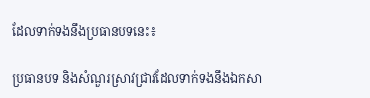ដែលទាក់ទងនឹងប្រធានបទនេះ៖

ប្រធានបទ និងសំណួរស្រាវជ្រាវដែលទាក់ទងនឹងឯកសា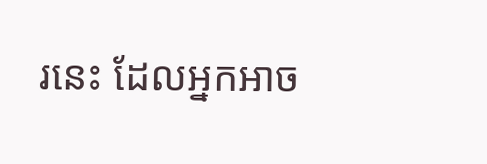រនេះ ដែលអ្នកអាច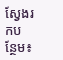ស្វែងរកបន្ថែម៖